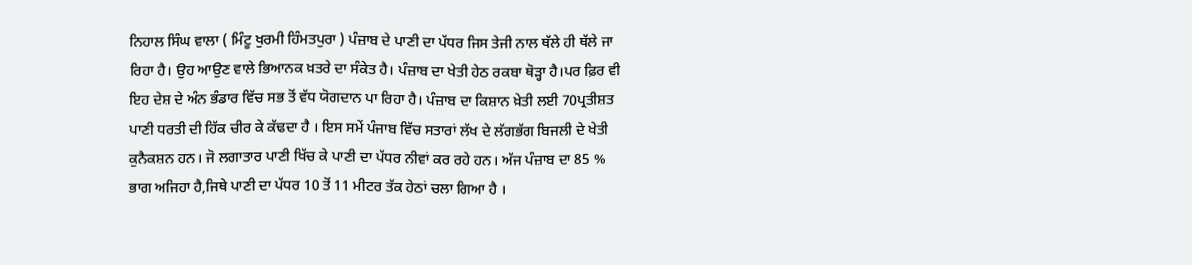ਨਿਹਾਲ ਸਿੰਘ ਵਾਲਾ ( ਮਿੰਟੂ ਖੁਰਮੀ ਹਿੰਮਤਪੁਰਾ ) ਪੰਜ਼ਾਬ ਦੇ ਪਾਣੀ ਦਾ ਪੱਧਰ ਜਿਸ ਤੇਜੀ ਨਾਲ ਥੱਲੇ ਹੀ ਥੱਲੇ ਜਾ ਰਿਹਾ ਹੈ। ਉਹ ਆਉਣ ਵਾਲੇ ਭਿਆਨਕ ਖ਼ਤਰੇ ਦਾ ਸੰਕੇਤ ਹੈ। ਪੰਜ਼ਾਬ ਦਾ ਖੇਤੀ ਹੇਠ ਰਕਬਾ ਥੋੜ੍ਹਾ ਹੈ।ਪਰ ਫ਼ਿਰ ਵੀ ਇਹ ਦੇਸ਼ ਦੇ ਅੰਨ ਭੰਡਾਰ ਵਿੱਚ ਸਭ ਤੋਂ ਵੱਧ ਯੋਗਦਾਨ ਪਾ ਰਿਹਾ ਹੈ। ਪੰਜ਼ਾਬ ਦਾ ਕਿਸ਼ਾਨ ਖ਼ੇਤੀ ਲਈ 70ਪ੍ਰਤੀਸ਼ਤ ਪਾਣੀ ਧਰਤੀ ਦੀ ਹਿੱਕ ਚੀਰ ਕੇ ਕੱਢਦਾ ਹੈ । ਇਸ ਸਮੇਂ ਪੰਜਾਬ ਵਿੱਚ ਸਤਾਰਾਂ ਲੱਖ ਦੇ ਲੱਗਭੱਗ ਬਿਜਲੀ ਦੇ ਖੇਤੀ ਕੁਨੈਕਸ਼ਨ ਹਨ। ਜੋ ਲਗਾਤਾਰ ਪਾਣੀ ਖਿੱਚ ਕੇ ਪਾਣੀ ਦਾ ਪੱਧਰ ਨੀਵਾਂ ਕਰ ਰਹੇ ਹਨ। ਅੱਜ ਪੰਜ਼ਾਬ ਦਾ 85 % ਭਾਗ ਅਜਿਹਾ ਹੈ,ਜਿਥੇ ਪਾਣੀ ਦਾ ਪੱਧਰ 10 ਤੋਂ 11 ਮੀਟਰ ਤੱਕ ਹੇਠਾਂ ਚਲਾ ਗਿਆ ਹੈ ।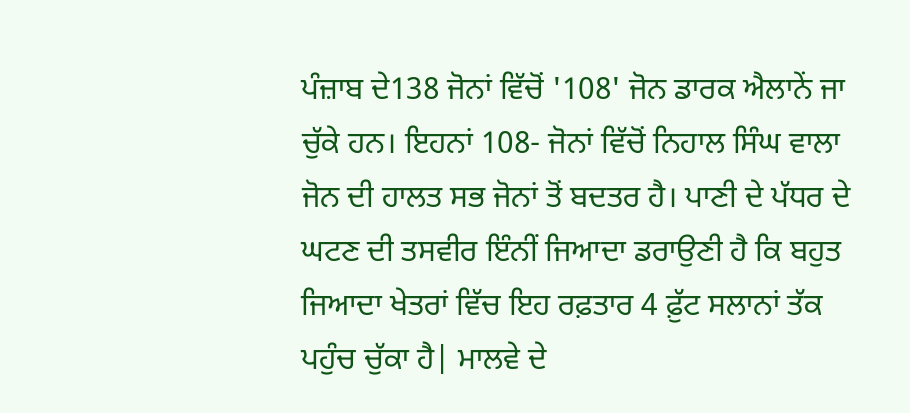ਪੰਜ਼ਾਬ ਦੇ138 ਜੋਨਾਂ ਵਿੱਚੋਂ '108' ਜੋਨ ਡਾਰਕ ਐਲਾਨੇਂ ਜਾ ਚੁੱਕੇ ਹਨ। ਇਹਨਾਂ 108- ਜੋਨਾਂ ਵਿੱਚੋਂ ਨਿਹਾਲ ਸਿੰਘ ਵਾਲਾ ਜੋਨ ਦੀ ਹਾਲਤ ਸਭ ਜੋਨਾਂ ਤੋਂ ਬਦਤਰ ਹੈ। ਪਾਣੀ ਦੇ ਪੱਧਰ ਦੇ ਘਟਣ ਦੀ ਤਸਵੀਰ ਇੰਨੀਂ ਜਿਆਦਾ ਡਰਾਉਣੀ ਹੈ ਕਿ ਬਹੁਤ ਜਿਆਦਾ ਖੇਤਰਾਂ ਵਿੱਚ ਇਹ ਰਫ਼ਤਾਰ 4 ਫ਼ੁੱਟ ਸਲਾਨਾਂ ਤੱਕ ਪਹੁੰਚ ਚੁੱਕਾ ਹੈ| ਮਾਲਵੇ ਦੇ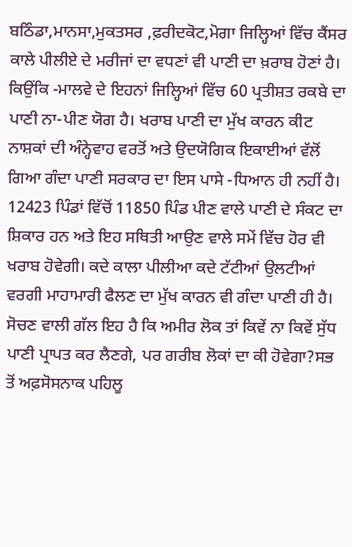ਬਠਿੰਡਾ,ਮਾਨਸਾ,ਮੁਕਤਸਰ ,ਫ਼ਰੀਦਕੋਟ,ਮੋਗਾ ਜਿਲ੍ਹਿਆਂ ਵਿੱਚ ਕੈਂਸਰ ਕਾਲੇ ਪੀਲੀਏ ਦੇ ਮਰੀਜਾਂ ਦਾ ਵਧਣਾਂ ਵੀ ਪਾਣੀ ਦਾ ਖ਼ਰਾਬ ਹੋਣਾਂ ਹੈ। ਕਿਉਂਕਿ -ਮਾਲਵੇ ਦੇ ਇਹਨਾਂ ਜਿਲ੍ਹਿਆਂ ਵਿੱਚ 60 ਪ੍ਰਤੀਸ਼ਤ ਰਕਬੇ ਦਾ ਪਾਣੀ ਨਾ-ਪੀਣ ਯੋਗ ਹੈ। ਖਰਾਬ ਪਾਣੀ ਦਾ ਮੁੱਖ ਕਾਰਨ ਕੀਟ ਨਾਸ਼ਕਾਂ ਦੀ ਅੰਨ੍ਹੇਵਾਹ ਵਰਤੋਂ ਅਤੇ ਉਦਯੋਗਿਕ ਇਕਾਈਆਂ ਵੱਲੋਂ ਗਿਆ ਗੰਦਾ ਪਾਣੀ ਸਰਕਾਰ ਦਾ ਇਸ ਪਾਸੇ -ਧਿਆਨ ਹੀ ਨਹੀਂ ਹੈ। 12423 ਪਿੰਡਾਂ ਵਿੱਚੋਂ 11850 ਪਿੰਡ ਪੀਣ ਵਾਲੇ ਪਾਣੀ ਦੇ ਸੰਕਟ ਦਾ ਸ਼ਿਕਾਰ ਹਨ ਅਤੇ ਇਹ ਸਥਿਤੀ ਆਉਣ ਵਾਲੇ ਸਮੇਂ ਵਿੱਚ ਹੋਰ ਵੀ ਖਰਾਬ ਹੋਵੇਗੀ। ਕਦੇ ਕਾਲਾ ਪੀਲੀਆ ਕਦੇ ਟੱਟੀਆਂ ਉਲਟੀਆਂ ਵਰਗੀ ਮਾਹਾਮਾਰੀ ਫੈਲਣ ਦਾ ਮੁੱਖ ਕਾਰਨ ਵੀ ਗੰਦਾ ਪਾਣੀ ਹੀ ਹੈ। ਸੋਚਣ ਵਾਲੀ ਗੱਲ ਇਹ ਹੈ ਕਿ ਅਮੀਰ ਲੋਕ ਤਾਂ ਕਿਵੇਂ ਨਾ ਕਿਵੇਂ ਸੁੱਧ ਪਾਣੀ ਪ੍ਰਾਪਤ ਕਰ ਲੈਣਗੇ, ਪਰ ਗਰੀਬ ਲੋਕਾਂ ਦਾ ਕੀ ਹੋਵੇਗਾ?ਸਭ ਤੋਂ ਅਫ਼ਸੋਸਨਾਕ ਪਹਿਲੂ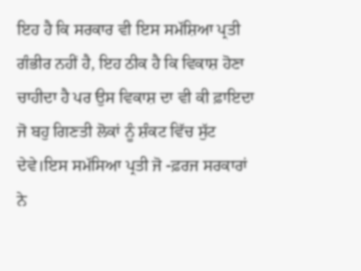ਇਹ ਹੈ ਕਿ ਸਰਕਾਰ ਵੀ ਇਸ ਸਮੱਸ਼ਿਆ ਪ੍ਰਤੀ ਗੰਭੀਰ ਨਹੀਂ ਹੈ, ਇਹ ਠੀਕ ਹੈ ਕਿ ਵਿਕਾਸ਼ ਹੋਣਾ ਚਾਹੀਦਾ ਹੈ ਪਰ ਉਸ ਵਿਕਾਸ਼ ਦਾ ਵੀ ਕੀ ਫ਼ਾਇਦਾ ਜੋ ਬਹੁ ਗਿਣਤੀ ਲੋਕਾਂ ਨੂੰ ਸ਼ੰਕਟ ਵਿੱਚ ਸੁੱਟ ਦੇਵੇ।ਇਸ ਸਮੱਸਿਆ ਪ੍ਰਤੀ ਜੋ -ਫ਼ਰਜ ਸਰਕਾਰਾਂ ਨੇ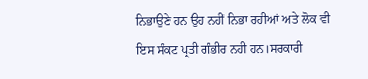ਨਿਭਾਉਣੇ ਹਨ ਉਹ ਨਹੀਂ ਨਿਭਾ ਰਹੀਆਂ ਅਤੇ ਲੋਕ ਵੀ ਇਸ ਸੰਕਟ ਪ੍ਰਤੀ ਗੰਭੀਰ ਨਹੀ ਹਨ।ਸਰਕਾਰੀ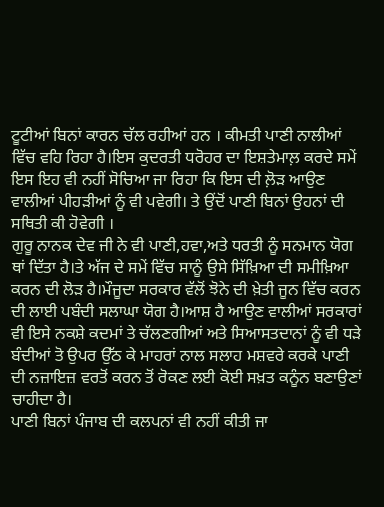ਟੂਟੀਆਂ ਬਿਨਾਂ ਕਾਰਨ ਚੱਲ ਰਹੀਆਂ ਹਨ । ਕੀਮਤੀ ਪਾਣੀ ਨਾਲੀਆਂ ਵਿੱਚ ਵਹਿ ਰਿਹਾ ਹੈ।ਇਸ ਕੁਦਰਤੀ ਧਰੋਹਰ ਦਾ ਇਸ਼ਤੇਮਾਲ਼ ਕਰਦੇ ਸਮੇਂ ਇਸ ਇਹ ਵੀ ਨਹੀਂ ਸੋਚਿਆ ਜਾ ਰਿਹਾ ਕਿ ਇਸ ਦੀ ਲ਼ੋੜ ਆਉਣ ਵਾਲੀਆਂ ਪੀਹੜੀਆਂ ਨੂੰ ਵੀ ਪਵੇਗੀ। ਤੇ ਉਂਦੋਂ ਪਾਣੀ ਬਿਨਾਂ ਉਹਨਾਂ ਦੀ ਸਥਿਤੀ ਕੀ ਹੋਵੇਗੀ ।
ਗੁਰੂ ਨਾਨਕ ਦੇਵ ਜੀ ਨੇ ਵੀ ਪਾਣੀ,ਹਵਾ,ਅਤੇ ਧਰਤੀ ਨੂੰ ਸਨਮਾਨ ਯੋਗ ਥਾਂ ਦਿੱਤਾ ਹੈ।ਤੇ ਅੱਜ ਦੇ ਸਮੇਂ ਵਿੱਚ ਸਾਨੂੰ ਉਸੇ ਸਿੱਖ਼ਿਆ ਦੀ ਸਮੀਖ਼ਿਆ ਕਰਨ ਦੀ ਲੋੜ ਹੈ।ਮੌਜੂਦਾ ਸਰਕਾਰ ਵੱਲੋਂ ਝੋਨੇ ਦੀ ਖ਼ੇਤੀ ਜੂਨ ਵਿੱਚ ਕਰਨ ਦੀ ਲਾਈ ਪਬੰਦੀ ਸਲਾਘਾ ਯੋਗ ਹੈ।ਆਸ਼ ਹੈ ਆਉਣ ਵਾਲੀਆਂ ਸਰਕਾਰਾਂ ਵੀ ਇਸੇ ਨਕਸ਼ੇ ਕਦਮਾਂ ਤੇ ਚੱਲਣਗੀਆਂ ਅਤੇ ਸਿਆਸਤਦਾਨਾਂ ਨੂੰ ਵੀ ਧੜੇ ਬੰਦੀਆਂ ਤੋ ਉਪਰ ਉੱਠ ਕੇ ਮਾਹਰਾਂ ਨਾਲ ਸਲਾਹ ਮਸ਼ਵਰੇ ਕਰਕੇ ਪਾਣੀ ਦੀ ਨਜ਼ਾਇਜ਼ ਵਰਤੋਂ ਕਰਨ ਤੋਂ ਰੋਕਣ ਲਈ ਕੋਈ ਸਖ਼ਤ ਕਨੂੰਨ ਬਣਾਉਣਾਂ ਚਾਹੀਦਾ ਹੈ।
ਪਾਣੀ ਬਿਨਾਂ ਪੰਜਾਬ ਦੀ ਕਲਪਨਾਂ ਵੀ ਨਹੀਂ ਕੀਤੀ ਜਾ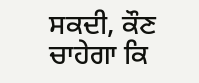ਸਕਦੀ, ਕੌਣ ਚਾਹੇਗਾ ਕਿ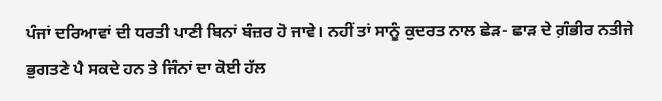ਪੰਜਾਂ ਦਰਿਆਵਾਂ ਦੀ ਧਰਤੀ ਪਾਣੀ ਬਿਨਾਂ ਬੰਜ਼ਰ ਹੋ ਜਾਵੇ। ਨਹੀਂ ਤਾਂ ਸਾਨੂੰ ਕੁਦਰਤ ਨਾਲ ਛੇੜ- ਛਾੜ ਦੇ ਗ਼ੰਭੀਰ ਨਤੀਜੇ ਭੁਗਤਣੇ ਪੈ ਸਕਦੇ ਹਨ ਤੇ ਜਿੰਨਾਂ ਦਾ ਕੋਈ ਹੱਲ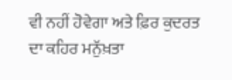ਵੀ ਨਹੀਂ ਹੋਵੇਗਾ ਅਤੇ ਫ਼ਿਰ ਕੁਦਰਤ ਦਾ ਕਹਿਰ ਮਨੁੱਖ਼ਤਾ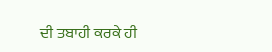ਦੀ ਤਬਾਹੀ ਕਰਕੇ ਹੀ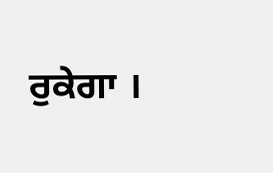ਰੁਕੇਗਾ ।